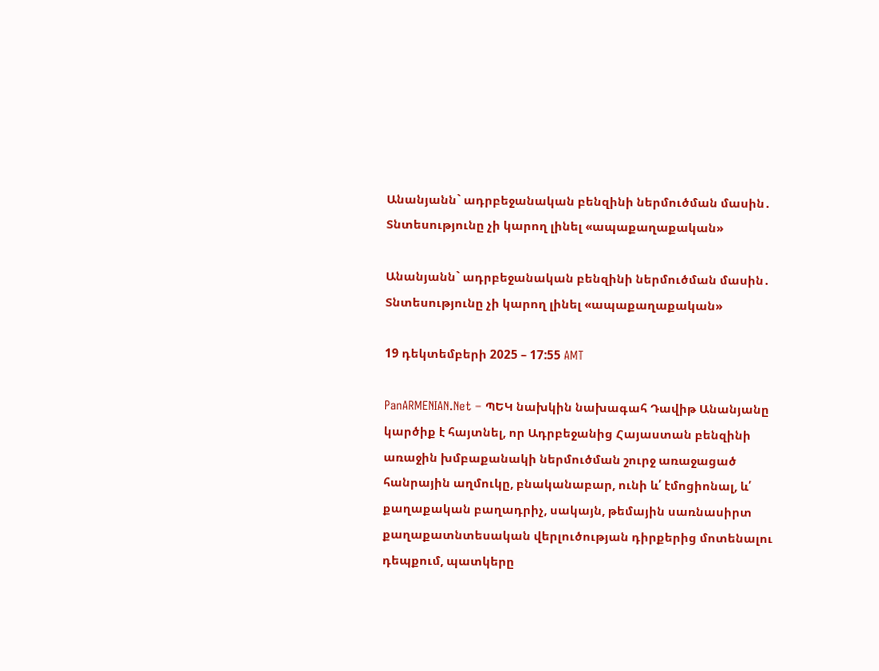Անանյանն` ադրբեջանական բենզինի ներմուծման մասին․ Տնտեսությունը չի կարող լինել «ապաքաղաքական»

Անանյանն` ադրբեջանական բենզինի ներմուծման մասին․  Տնտեսությունը չի կարող լինել «ապաքաղաքական»

19 դեկտեմբերի 2025 – 17:55 AMT

PanARMENIAN.Net – ՊԵԿ նախկին նախագահ Դավիթ Անանյանը կարծիք է հայտնել, որ Ադրբեջանից Հայաստան բենզինի առաջին խմբաքանակի ներմուծման շուրջ առաջացած հանրային աղմուկը, բնականաբար, ունի և՛ էմոցիոնալ, և՛ քաղաքական բաղադրիչ, սակայն, թեմային սառնասիրտ քաղաքատնտեսական վերլուծության դիրքերից մոտենալու դեպքում, պատկերը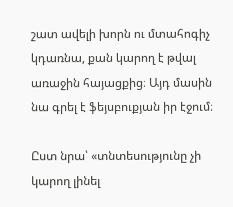շատ ավելի խորն ու մտահոգիչ կդառնա, քան կարող է թվալ առաջին հայացքից։ Այդ մասին նա գրել է ֆեյսբուքյան իր էջում։

Ըստ նրա՝ «տնտեսությունը չի կարող լինել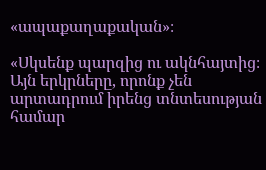«ապաքաղաքական»։

«Սկսենք պարզից ու ակնհայտից։ Այն երկրները, որոնք չեն արտադրում իրենց տնտեսության համար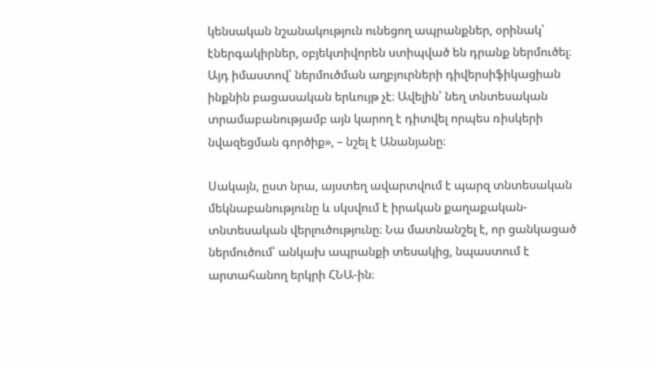կենսական նշանակություն ունեցող ապրանքներ, օրինակ՝ էներգակիրներ, օբյեկտիվորեն ստիպված են դրանք ներմուծել։ Այդ իմաստով՝ ներմուծման աղբյուրների դիվերսիֆիկացիան ինքնին բացասական երևույթ չէ։ Ավելին՝ նեղ տնտեսական տրամաբանությամբ այն կարող է դիտվել որպես ռիսկերի նվազեցման գործիք», – նշել է Անանյանը։

Սակայն, ըստ նրա, այստեղ ավարտվում է պարզ տնտեսական մեկնաբանությունը և սկսվում է իրական քաղաքական-տնտեսական վերլուծությունը։ Նա մատնանշել է, որ ցանկացած ներմուծում՝ անկախ ապրանքի տեսակից, նպաստում է արտահանող երկրի ՀՆԱ-ին։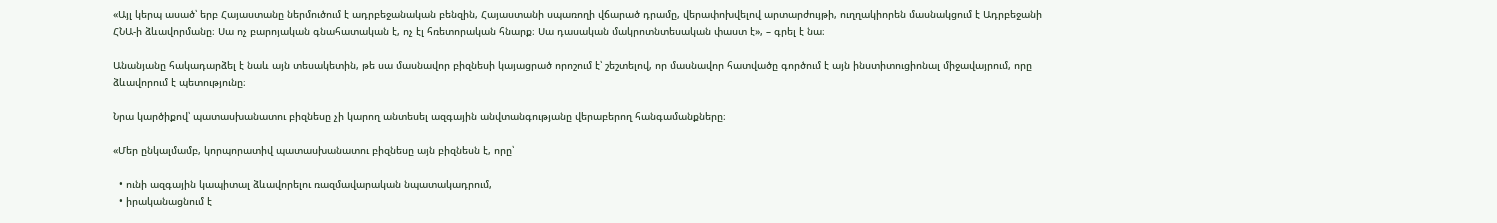«Այլ կերպ ասած՝ երբ Հայաստանը ներմուծում է ադրբեջանական բենզին, Հայաստանի սպառողի վճարած դրամը, վերափոխվելով արտարժույթի, ուղղակիորեն մասնակցում է Ադրբեջանի ՀՆԱ-ի ձևավորմանը։ Սա ոչ բարոյական գնահատական է, ոչ էլ հռետորական հնարք։ Սա դասական մակրոտնտեսական փաստ է», – գրել է նա։

Անանյանը հակադարձել է նաև այն տեսակետին, թե սա մասնավոր բիզնեսի կայացրած որոշում է՝ շեշտելով, որ մասնավոր հատվածը գործում է այն ինստիտուցիոնալ միջավայրում, որը ձևավորում է պետությունը։

Նրա կարծիքով՝ պատասխանատու բիզնեսը չի կարող անտեսել ազգային անվտանգությանը վերաբերող հանգամանքները։

«Մեր ընկալմամբ, կորպորատիվ պատասխանատու բիզնեսը այն բիզնեսն է, որը՝

  • ունի ազգային կապիտալ ձևավորելու ռազմավարական նպատակադրում,
  • իրականացնում է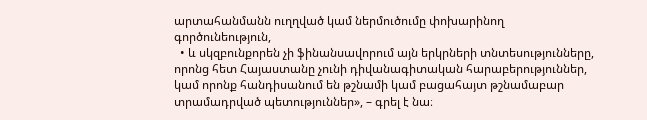արտահանմանն ուղղված կամ ներմուծումը փոխարինող գործունեություն,
  • և սկզբունքորեն չի ֆինանսավորում այն երկրների տնտեսությունները, որոնց հետ Հայաստանը չունի դիվանագիտական հարաբերություններ, կամ որոնք հանդիսանում են թշնամի կամ բացահայտ թշնամաբար տրամադրված պետություններ», – գրել է նա։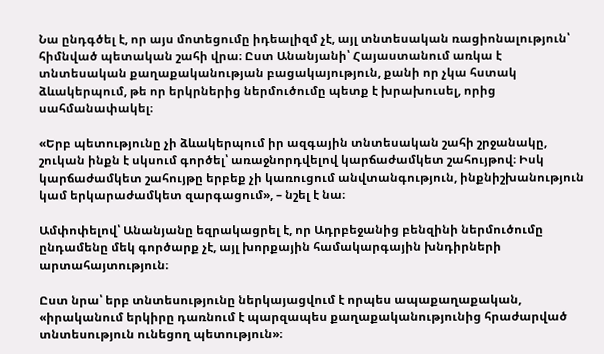Նա ընդգծել է, որ այս մոտեցումը իդեալիզմ չէ, այլ տնտեսական ռացիոնալություն՝ հիմնված պետական շահի վրա։ Ըստ Անանյանի՝ Հայաստանում առկա է տնտեսական քաղաքականության բացակայություն, քանի որ չկա հստակ ձևակերպում, թե որ երկրներից ներմուծումը պետք է խրախուսել, որից սահմանափակել։

«Երբ պետությունը չի ձևակերպում իր ազգային տնտեսական շահի շրջանակը, շուկան ինքն է սկսում գործել՝ առաջնորդվելով կարճաժամկետ շահույթով։ Իսկ կարճաժամկետ շահույթը երբեք չի կառուցում անվտանգություն, ինքնիշխանություն կամ երկարաժամկետ զարգացում», – նշել է նա։

Ամփոփելով՝ Անանյանը եզրակացրել է, որ Ադրբեջանից բենզինի ներմուծումը ընդամենը մեկ գործարք չէ, այլ խորքային համակարգային խնդիրների արտահայտություն։

Ըստ նրա՝ երբ տնտեսությունը ներկայացվում է որպես ապաքաղաքական, «իրականում երկիրը դառնում է պարզապես քաղաքականությունից հրաժարված տնտեսություն ունեցող պետություն»։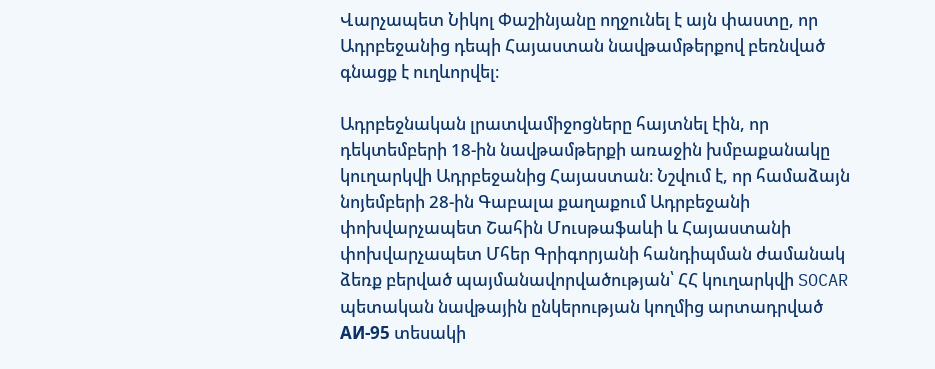Վարչապետ Նիկոլ Փաշինյանը ողջունել է այն փաստը, որ Ադրբեջանից դեպի Հայաստան նավթամթերքով բեռնված գնացք է ուղևորվել։

Ադրբեջնական լրատվամիջոցները հայտնել էին, որ դեկտեմբերի 18-ին նավթամթերքի առաջին խմբաքանակը կուղարկվի Ադրբեջանից Հայաստան։ Նշվում է, որ համաձայն նոյեմբերի 28-ին Գաբալա քաղաքում Ադրբեջանի փոխվարչապետ Շահին Մուսթաֆաևի և Հայաստանի փոխվարչապետ Մհեր Գրիգորյանի հանդիպման ժամանակ ձեռք բերված պայմանավորվածության՝ ՀՀ կուղարկվի SOCAR պետական նավթային ընկերության կողմից արտադրված АИ-95 տեսակի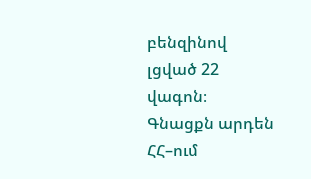բենզինով լցված 22 վագոն։ Գնացքն արդեն ՀՀ–ում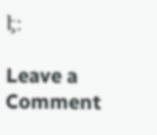է։

Leave a Comment